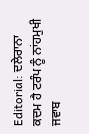Editorial: ਦਲੇਰਾਨਾ ਕਦਮ ਹੈ ਟਰੰਪ ਨੂੰ ਨਾਂਹਮੁਖੀ ਜਵਾਬ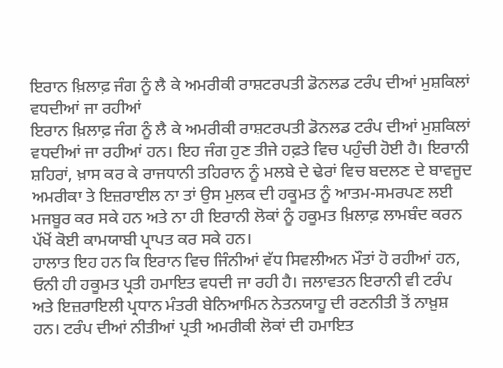ਇਰਾਨ ਖ਼ਿਲਾਫ਼ ਜੰਗ ਨੂੰ ਲੈ ਕੇ ਅਮਰੀਕੀ ਰਾਸ਼ਟਰਪਤੀ ਡੋਨਲਡ ਟਰੰਪ ਦੀਆਂ ਮੁਸ਼ਕਿਲਾਂ ਵਧਦੀਆਂ ਜਾ ਰਹੀਆਂ
ਇਰਾਨ ਖ਼ਿਲਾਫ਼ ਜੰਗ ਨੂੰ ਲੈ ਕੇ ਅਮਰੀਕੀ ਰਾਸ਼ਟਰਪਤੀ ਡੋਨਲਡ ਟਰੰਪ ਦੀਆਂ ਮੁਸ਼ਕਿਲਾਂ ਵਧਦੀਆਂ ਜਾ ਰਹੀਆਂ ਹਨ। ਇਹ ਜੰਗ ਹੁਣ ਤੀਜੇ ਹਫ਼ਤੇ ਵਿਚ ਪਹੁੰਚੀ ਹੋਈ ਹੈ। ਇਰਾਨੀ ਸ਼ਹਿਰਾਂ, ਖ਼ਾਸ ਕਰ ਕੇ ਰਾਜਧਾਨੀ ਤਹਿਰਾਨ ਨੂੰ ਮਲਬੇ ਦੇ ਢੇਰਾਂ ਵਿਚ ਬਦਲਣ ਦੇ ਬਾਵਜੂਦ ਅਮਰੀਕਾ ਤੇ ਇਜ਼ਰਾਈਲ ਨਾ ਤਾਂ ਉਸ ਮੁਲਕ ਦੀ ਹਕੂਮਤ ਨੂੰ ਆਤਮ-ਸਮਰਪਣ ਲਈ ਮਜਬੂਰ ਕਰ ਸਕੇ ਹਨ ਅਤੇ ਨਾ ਹੀ ਇਰਾਨੀ ਲੋਕਾਂ ਨੂੰ ਹਕੂਮਤ ਖ਼ਿਲਾਫ਼ ਲਾਮਬੰਦ ਕਰਨ ਪੱਖੋਂ ਕੋਈ ਕਾਮਯਾਬੀ ਪ੍ਰਾਪਤ ਕਰ ਸਕੇ ਹਨ।
ਹਾਲਾਤ ਇਹ ਹਨ ਕਿ ਇਰਾਨ ਵਿਚ ਜਿੰਨੀਆਂ ਵੱਧ ਸਿਵਲੀਅਨ ਮੌਤਾਂ ਹੋ ਰਹੀਆਂ ਹਨ, ਓਨੀ ਹੀ ਹਕੂਮਤ ਪ੍ਰਤੀ ਹਮਾਇਤ ਵਧਦੀ ਜਾ ਰਹੀ ਹੈ। ਜਲਾਵਤਨ ਇਰਾਨੀ ਵੀ ਟਰੰਪ ਅਤੇ ਇਜ਼ਰਾਇਲੀ ਪ੍ਰਧਾਨ ਮੰਤਰੀ ਬੇਨਿਆਮਿਨ ਨੇਤਨਯਾਹੂ ਦੀ ਰਣਨੀਤੀ ਤੋਂ ਨਾਖ਼ੁਸ਼ ਹਨ। ਟਰੰਪ ਦੀਆਂ ਨੀਤੀਆਂ ਪ੍ਰਤੀ ਅਮਰੀਕੀ ਲੋਕਾਂ ਦੀ ਹਮਾਇਤ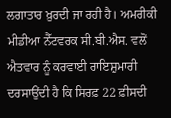ਲਗਾਤਾਰ ਖ਼ੁਰਦੀ ਜਾ ਰਹੀ ਹੈ। ਅਮਰੀਕੀ ਮੀਡੀਆ ਨੈੱਟਵਰਕ ਸੀ.ਬੀ.ਐਸ. ਵਲੋਂ ਐਤਵਾਰ ਨੂੰ ਕਰਵਾਈ ਰਾਇਸ਼ੁਮਾਰੀ ਦਰਸਾਉਂਦੀ ਹੈ ਕਿ ਸਿਰਫ਼ 22 ਫ਼ੀਸਦੀ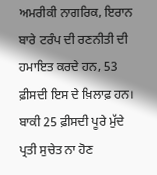ਅਮਰੀਕੀ ਨਾਗਰਿਕ, ਇਰਾਨ ਬਾਰੇ ਟਰੰਪ ਦੀ ਰਣਨੀਤੀ ਦੀ ਹਮਾਇਤ ਕਰਦੇ ਹਨ, 53 ਫ਼ੀਸਦੀ ਇਸ ਦੇ ਖ਼ਿਲਾਫ਼ ਹਨ। ਬਾਕੀ 25 ਫ਼ੀਸਦੀ ਪੂਰੇ ਮੁੱਦੇ ਪ੍ਰਤੀ ਸੁਚੇਤ ਨਾ ਹੋਣ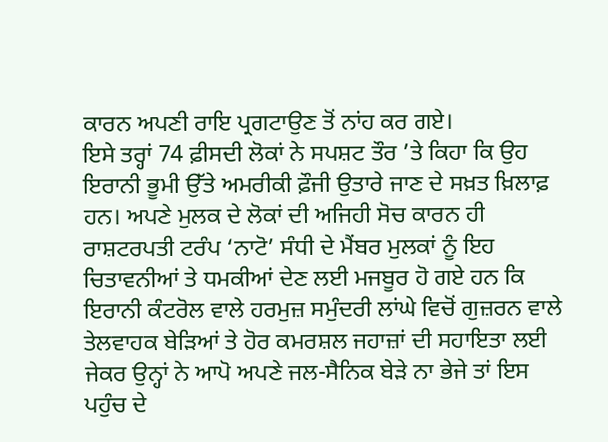ਕਾਰਨ ਅਪਣੀ ਰਾਇ ਪ੍ਰਗਟਾਉਣ ਤੋਂ ਨਾਂਹ ਕਰ ਗਏ।
ਇਸੇ ਤਰ੍ਹਾਂ 74 ਫ਼ੀਸਦੀ ਲੋਕਾਂ ਨੇ ਸਪਸ਼ਟ ਤੌਰ ’ਤੇ ਕਿਹਾ ਕਿ ਉਹ ਇਰਾਨੀ ਭੂਮੀ ਉੱਤੇ ਅਮਰੀਕੀ ਫ਼ੌਜੀ ਉਤਾਰੇ ਜਾਣ ਦੇ ਸਖ਼ਤ ਖ਼ਿਲਾਫ਼ ਹਨ। ਅਪਣੇ ਮੁਲਕ ਦੇ ਲੋਕਾਂ ਦੀ ਅਜਿਹੀ ਸੋਚ ਕਾਰਨ ਹੀ ਰਾਸ਼ਟਰਪਤੀ ਟਰੰਪ ‘ਨਾਟੋ’ ਸੰਧੀ ਦੇ ਮੈਂਬਰ ਮੁਲਕਾਂ ਨੂੰ ਇਹ ਚਿਤਾਵਨੀਆਂ ਤੇ ਧਮਕੀਆਂ ਦੇਣ ਲਈ ਮਜਬੂਰ ਹੋ ਗਏ ਹਨ ਕਿ ਇਰਾਨੀ ਕੰਟਰੋਲ ਵਾਲੇ ਹਰਮੁਜ਼ ਸਮੁੰਦਰੀ ਲਾਂਘੇ ਵਿਚੋਂ ਗੁਜ਼ਰਨ ਵਾਲੇ ਤੇਲਵਾਹਕ ਬੇੜਿਆਂ ਤੇ ਹੋਰ ਕਮਰਸ਼ਲ ਜਹਾਜ਼ਾਂ ਦੀ ਸਹਾਇਤਾ ਲਈ ਜੇਕਰ ਉਨ੍ਹਾਂ ਨੇ ਆਪੋ ਅਪਣੇ ਜਲ-ਸੈਨਿਕ ਬੇੜੇ ਨਾ ਭੇਜੇ ਤਾਂ ਇਸ ਪਹੁੰਚ ਦੇ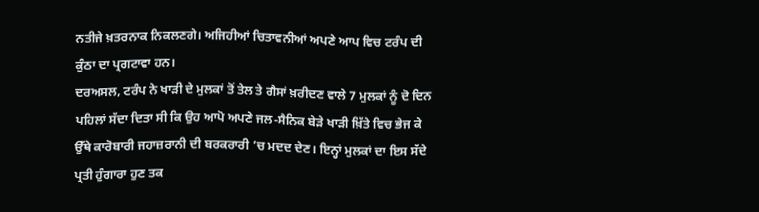ਨਤੀਜੇ ਖ਼ਤਰਨਾਕ ਨਿਕਲਣਗੇ। ਅਜਿਹੀਆਂ ਚਿਤਾਵਨੀਆਂ ਅਪਣੇ ਆਪ ਵਿਚ ਟਰੰਪ ਦੀ ਕੁੰਠਾ ਦਾ ਪ੍ਰਗਟਾਵਾ ਹਨ।
ਦਰਅਸਲ, ਟਰੰਪ ਨੇ ਖਾੜੀ ਦੇ ਮੁਲਕਾਂ ਤੋਂ ਤੇਲ ਤੇ ਗੈਸਾਂ ਖ਼ਰੀਦਣ ਵਾਲੇ 7 ਮੁਲਕਾਂ ਨੂੰ ਦੋ ਦਿਨ ਪਹਿਲਾਂ ਸੱਦਾ ਦਿਤਾ ਸੀ ਕਿ ਉਹ ਆਪੋ ਅਪਣੇ ਜਲ-ਸੈਨਿਕ ਬੇੜੇ ਖਾੜੀ ਖ਼ਿੱਤੇ ਵਿਚ ਭੇਜ ਕੇ ਉੱਥੇ ਕਾਰੋਬਾਰੀ ਜਹਾਜ਼ਰਾਨੀ ਦੀ ਬਰਕਰਾਰੀ ’ਚ ਮਦਦ ਦੇਣ। ਇਨ੍ਹਾਂ ਮੁਲਕਾਂ ਦਾ ਇਸ ਸੱਦੇ ਪ੍ਰਤੀ ਹੁੰਗਾਰਾ ਹੁਣ ਤਕ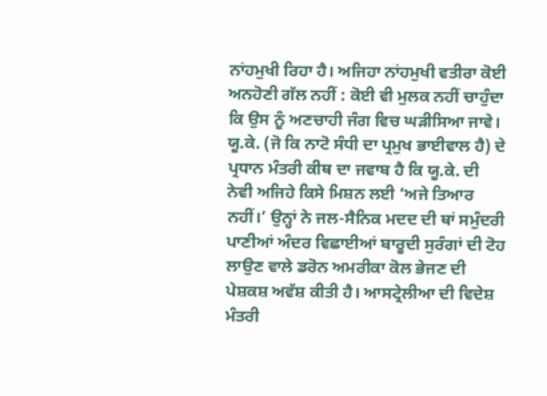ਨਾਂਹਮੁਖੀ ਰਿਹਾ ਹੈ। ਅਜਿਹਾ ਨਾਂਹਮੁਖੀ ਵਤੀਰਾ ਕੋਈ ਅਨਹੋਣੀ ਗੱਲ ਨਹੀਂ : ਕੋਈ ਵੀ ਮੁਲਕ ਨਹੀਂ ਚਾਹੁੰਦਾ ਕਿ ਉਸ ਨੂੰ ਅਣਚਾਹੀ ਜੰਗ ਵਿਚ ਘੜੀਸਿਆ ਜਾਵੇ।
ਯੂ.ਕੇ. (ਜੋ ਕਿ ਨਾਟੋ ਸੰਧੀ ਦਾ ਪ੍ਰਮੁਖ ਭਾਈਵਾਲ ਹੈ) ਦੇ ਪ੍ਰਧਾਨ ਮੰਤਰੀ ਕੀਥ ਦਾ ਜਵਾਬ ਹੈ ਕਿ ਯੂ.ਕੇ. ਦੀ ਨੇਵੀ ਅਜਿਹੇ ਕਿਸੇ ਮਿਸ਼ਨ ਲਈ ‘ਅਜੇ ਤਿਆਰ ਨਹੀਂ।’ ਉਨ੍ਹਾਂ ਨੇ ਜਲ-ਸੈਨਿਕ ਮਦਦ ਦੀ ਥਾਂ ਸਮੁੰਦਰੀ ਪਾਣੀਆਂ ਅੰਦਰ ਵਿਛਾਈਆਂ ਬਾਰੂਦੀ ਸੁਰੰਗਾਂ ਦੀ ਟੋਹ ਲਾਉਣ ਵਾਲੇ ਡਰੋਨ ਅਮਰੀਕਾ ਕੋਲ ਭੇਜਣ ਦੀ ਪੇਸ਼ਕਸ਼ ਅਵੱਸ਼ ਕੀਤੀ ਹੈ। ਆਸਟ੍ਰੇਲੀਆ ਦੀ ਵਿਦੇਸ਼ ਮੰਤਰੀ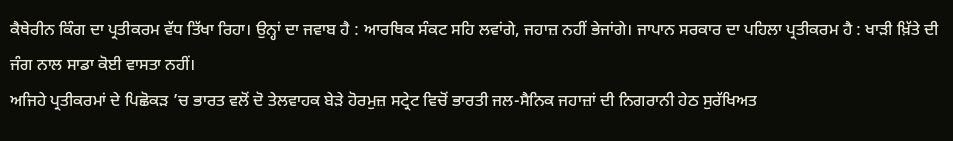ਕੈਥੇਰੀਨ ਕਿੰਗ ਦਾ ਪ੍ਰਤੀਕਰਮ ਵੱਧ ਤਿੱਖਾ ਰਿਹਾ। ਉਨ੍ਹਾਂ ਦਾ ਜਵਾਬ ਹੈ : ਆਰਥਿਕ ਸੰਕਟ ਸਹਿ ਲਵਾਂਗੇ, ਜਹਾਜ਼ ਨਹੀਂ ਭੇਜਾਂਗੇ। ਜਾਪਾਨ ਸਰਕਾਰ ਦਾ ਪਹਿਲਾ ਪ੍ਰਤੀਕਰਮ ਹੈ : ਖਾੜੀ ਖ਼ਿੱਤੇ ਦੀ ਜੰਗ ਨਾਲ ਸਾਡਾ ਕੋਈ ਵਾਸਤਾ ਨਹੀਂ।
ਅਜਿਹੇ ਪ੍ਰਤੀਕਰਮਾਂ ਦੇ ਪਿਛੋਕੜ ’ਚ ਭਾਰਤ ਵਲੋਂ ਦੋ ਤੇਲਵਾਹਕ ਬੇੜੇ ਹੋਰਮੁਜ਼ ਸਟ੍ਰੇਟ ਵਿਚੋਂ ਭਾਰਤੀ ਜਲ-ਸੈਨਿਕ ਜਹਾਜ਼ਾਂ ਦੀ ਨਿਗਰਾਨੀ ਹੇਠ ਸੁਰੱਖਿਅਤ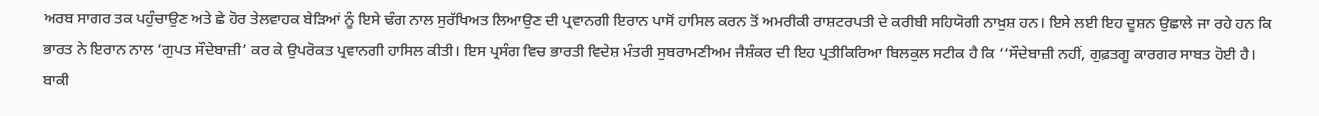ਅਰਬ ਸਾਗਰ ਤਕ ਪਹੁੰਚਾਉਣ ਅਤੇ ਛੇ ਹੋਰ ਤੇਲਵਾਹਕ ਬੇੜਿਆਂ ਨੂੰ ਇਸੇ ਢੰਗ ਨਾਲ ਸੁਰੱਖਿਅਤ ਲਿਆਉਣ ਦੀ ਪ੍ਰਵਾਨਗੀ ਇਰਾਨ ਪਾਸੋਂ ਹਾਸਿਲ ਕਰਨ ਤੋਂ ਅਮਰੀਕੀ ਰਾਸ਼ਟਰਪਤੀ ਦੇ ਕਰੀਬੀ ਸਹਿਯੋਗੀ ਨਾਖ਼ੁਸ਼ ਹਨ। ਇਸੇ ਲਈ ਇਹ ਦੂਸ਼ਨ ਉਛਾਲੇ ਜਾ ਰਹੇ ਹਨ ਕਿ ਭਾਰਤ ਨੇ ਇਰਾਨ ਨਾਲ ‘ਗੁਪਤ ਸੌਦੇਬਾਜ਼ੀ’ ਕਰ ਕੇ ਉਪਰੋਕਤ ਪ੍ਰਵਾਨਗੀ ਹਾਸਿਲ ਕੀਤੀ। ਇਸ ਪ੍ਰਸੰਗ ਵਿਚ ਭਾਰਤੀ ਵਿਦੇਸ਼ ਮੰਤਰੀ ਸੁਬਰਾਮਣੀਅਮ ਜੈਸ਼ੰਕਰ ਦੀ ਇਹ ਪ੍ਰਤੀਕਿਰਿਆ ਬਿਲਕੁਲ ਸਟੀਕ ਹੈ ਕਿ ‘‘ਸੌਦੇਬਾਜ਼ੀ ਨਹੀਂ, ਗੁਫ਼ਤਗੂ ਕਾਰਗਰ ਸਾਬਤ ਹੋਈ ਹੈ।
ਬਾਕੀ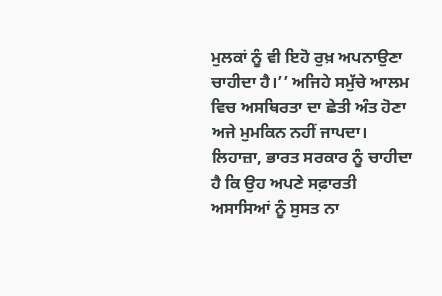ਮੁਲਕਾਂ ਨੂੰ ਵੀ ਇਹੋ ਰੁਖ਼ ਅਪਨਾਉਣਾ ਚਾਹੀਦਾ ਹੈ।’’ ਅਜਿਹੇ ਸਮੁੱਚੇ ਆਲਮ ਵਿਚ ਅਸਥਿਰਤਾ ਦਾ ਛੇਤੀ ਅੰਤ ਹੋਣਾ ਅਜੇ ਮੁਮਕਿਨ ਨਹੀਂ ਜਾਪਦਾ। ਲਿਹਾਜ਼ਾ, ਭਾਰਤ ਸਰਕਾਰ ਨੂੰ ਚਾਹੀਦਾ ਹੈ ਕਿ ਉਹ ਅਪਣੇ ਸਫ਼ਾਰਤੀ ਅਸਾਸਿਆਂ ਨੂੰ ਸੁਸਤ ਨਾ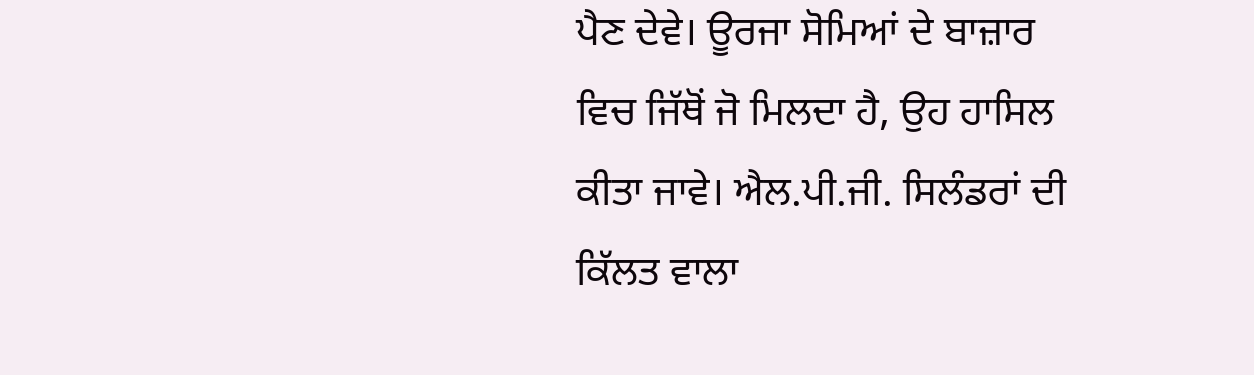ਪੈਣ ਦੇਵੇ। ਊਰਜਾ ਸੋਮਿਆਂ ਦੇ ਬਾਜ਼ਾਰ ਵਿਚ ਜਿੱਥੋਂ ਜੋ ਮਿਲਦਾ ਹੈ, ਉਹ ਹਾਸਿਲ ਕੀਤਾ ਜਾਵੇ। ਐਲ.ਪੀ.ਜੀ. ਸਿਲੰਡਰਾਂ ਦੀ ਕਿੱਲਤ ਵਾਲਾ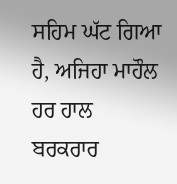ਸਹਿਮ ਘੱਟ ਗਿਆ ਹੈ, ਅਜਿਹਾ ਮਾਹੌਲ ਹਰ ਹਾਲ ਬਰਕਰਾਰ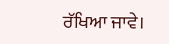ਰੱਖਿਆ ਜਾਵੇ।